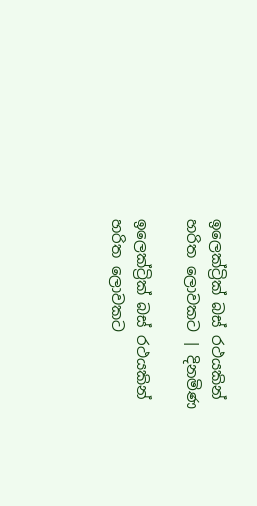ඉලෙක්ට්‍රික් බස් රථයකින් හරිත ලොවකට | දිනමිණ

ඉලෙක්ට්‍රික් බස් රථයකින් හරිත ලොවකට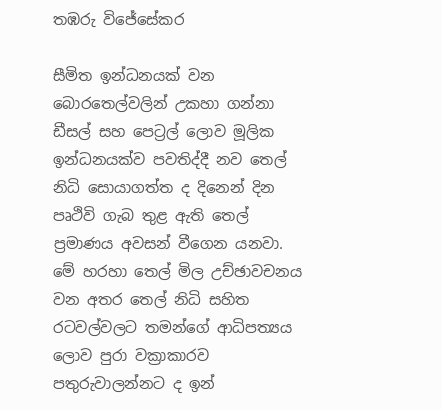තඹරු විජේසේකර

සීමිත ඉන්ධනයක් වන බොරතෙල්වලින් උකහා ගන්නා ඩීසල් සහ පෙට්‍රල් ලොව මූලික ඉන්ධනයක්ව පවතිද්දී නව තෙල් නිධි සොයාගත්ත ද දිනෙන් දින පෘථිවි ගැබ තුළ ඇති තෙල් ප්‍රමාණය අවසන් වීගෙන යනවා. මේ හරහා තෙල් මිල උච්ඡාවචනය වන අතර තෙල් නිධි සහිත රටවල්වලට තමන්ගේ ආධිපත්‍යය ලොව පුරා වක්‍රාකාරව පතුරුවාලන්නට ද ඉන්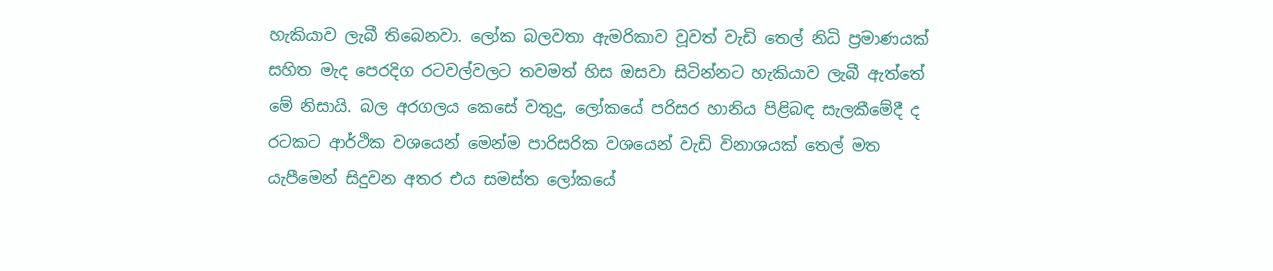හැකියාව ලැබී තිබෙනවා. ලෝක බලවතා ඇමරිකාව වූවත් වැඩි තෙල් නිධි ප්‍රමාණයක් සහිත මැද පෙරදිග රටවල්වලට තවමත් හිස ඔසවා සිටින්නට හැකියාව ලැබී ඇත්තේ මේ නිසායි. බල අරගලය කෙසේ වතුදු, ලෝකයේ පරිසර හානිය පිළිබඳ සැලකීමේදී ද රටකට ආර්ථික වශයෙන් මෙන්ම පාරිසරික වශයෙන් වැඩි විනාශයක් තෙල් මත යැපීමෙන් සිදුවන අතර එය සමස්ත ලෝකයේ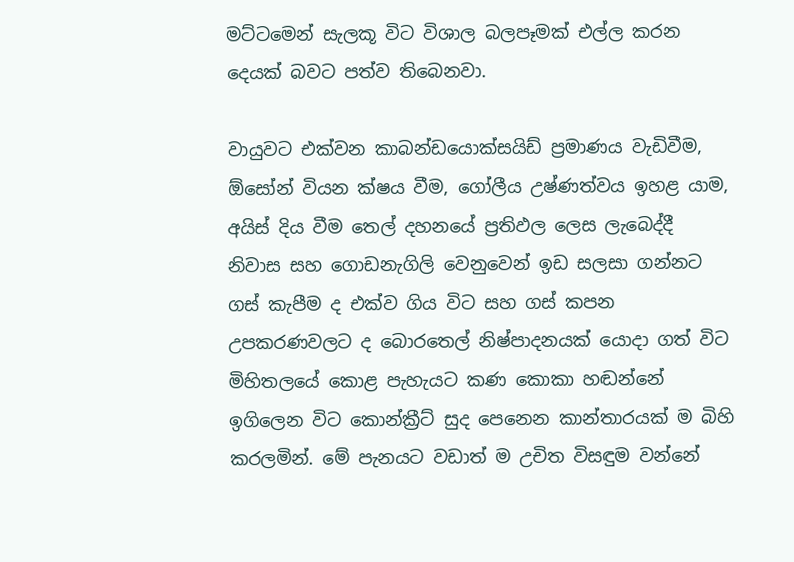මට්ටමෙන් සැලකූ විට විශාල බලපෑමක් එල්ල කරන දෙයක් බවට පත්ව තිබෙනවා.

වායුවට එක්වන කාබන්ඩයොක්සයිඩ් ප්‍රමාණය වැඩිවීම, ඕසෝන් වියන ක්ෂය වීම, ගෝලීය උෂ්ණත්වය ඉහළ යාම, අයිස් දිය වීම තෙල් දහනයේ ප්‍රතිඵල ලෙස ලැබෙද්දී නිවාස සහ ගොඩනැගිලි වෙනුවෙන් ඉඩ සලසා ගන්නට ගස් කැපීම ද එක්ව ගිය විට සහ ගස් කපන උපකරණවලට ද බොරතෙල් නිෂ්පාදනයක් යොදා ගත් විට මිහිතලයේ කොළ පැහැයට කණ කොකා හඬන්නේ ඉගිලෙන විට කොන්ක්‍රීට් සුද පෙනෙන කාන්තාරයක් ම බිහි කරලමින්. මේ පැනයට වඩාත් ම උචිත විසඳුම වන්නේ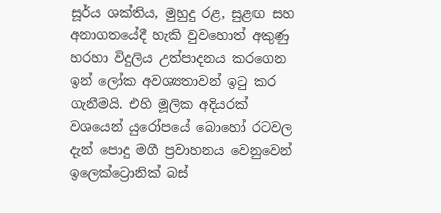සූර්ය ශක්තිය, මුහුදු රළ, සුළඟ සහ අනාගතයේදී හැකි වුවහොත් අකුණු හරහා විදුලිය උත්පාදනය කරගෙන ඉන් ලෝක අවශ්‍යතාවන් ඉටු කර ගැනීමයි. එහි මූලික අදියරක් වශයෙන් යුරෝපයේ බොහෝ රටවල දැන් පොදු මගී ප්‍රවාහනය වෙනුවෙන් ඉලෙක්ට්‍රොනික් බස්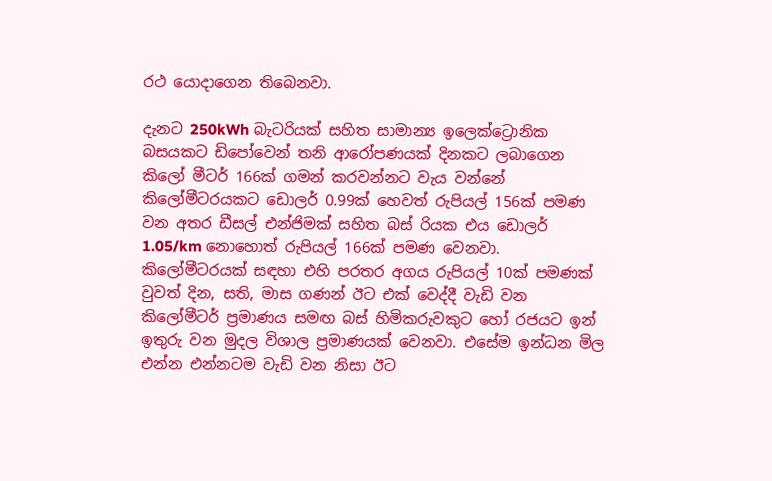රථ යොදාගෙන තිබෙනවා.

දැනට 250kWh බැටරියක් සහිත සාමාන්‍ය ඉලෙක්ට්‍රොනික බසයකට ඩිපෝවෙන් තනි ආරෝපණයක් දිනකට ලබාගෙන කිලෝ මීටර් 166ක් ගමන් කරවන්නට වැය වන්නේ කිලෝමීටරයකට ඩොලර් 0.99ක් හෙවත් රුපියල් 156ක් පමණ වන අතර ඩීසල් එන්ජිමක් සහිත බස් රියක එය ඩොලර් 1.05/km නොහොත් රුපියල් 166ක් පමණ වෙනවා. කිලෝමීටරයක් සඳහා එහි පරතර අගය රුපියල් 10ක් පමණක් වුවත් දින, සති, මාස ගණන් ඊට එක් වෙද්දී වැඩි වන කිලෝමීටර් ප්‍රමාණය සමඟ බස් හිමිකරුවකුට හෝ රජයට ඉන් ඉතුරු වන මුදල විශාල ප්‍රමාණයක් වෙනවා. එසේම ඉන්ධන මිල එන්න එන්නටම වැඩි වන නිසා ඊට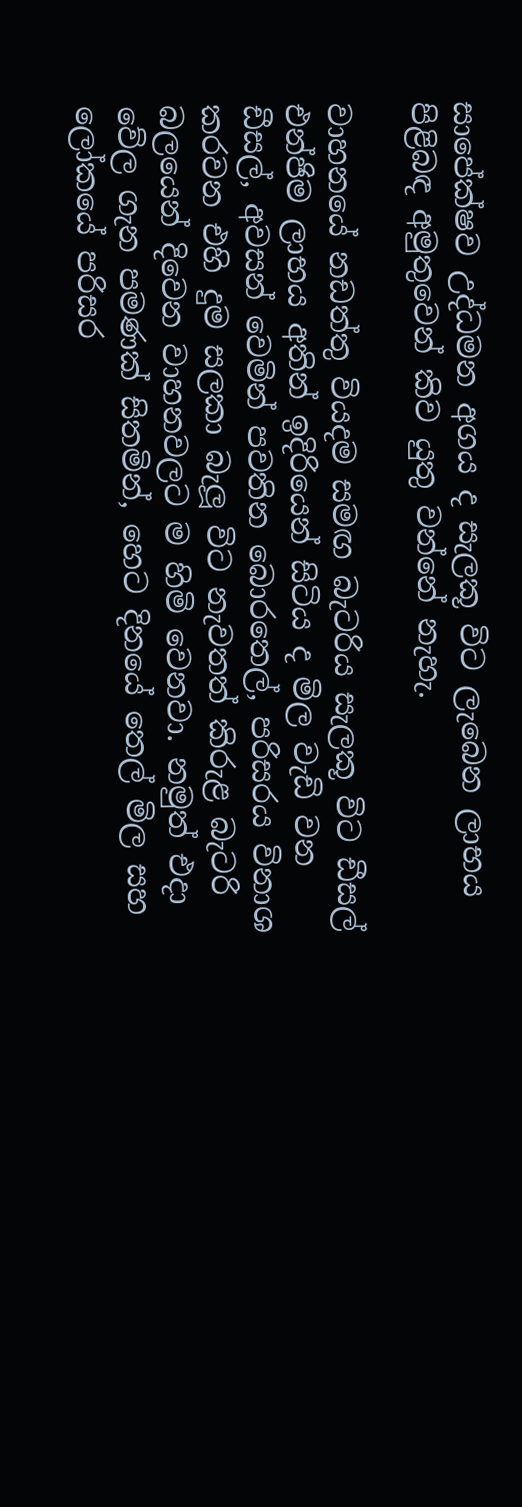සාපේක්ෂව උද්ධමන අගය ද සැලකූ විට ලැබෙන ලාභය පිළිබඳ අමුතුවෙන් කිව යුතු වන්නේ නැහැ.

වාහනයේ නඩත්තු වියදම සමඟ බැටරිය සැලකූ විට ඩීසල් එන්ජිම ලාභය අතින් ඉදිරියෙන් සිටිය ද මිල වැඩි වන ඩීසල්, අවසන් වෙමින් පවතින බොරතෙල්, පරිසරය විනාශ කරවන එහි දුම සලකා බැලූ විට නැවතත් කිරුළ බැටරි බලයෙන් දිවෙන වාහනවලට ම හිමි වෙනවා. නමුත් එදා වේල ගැන පමණක් සිතමින්, හෙට දිනයේ තෙල් මිල සහ ලෝකයේ පරිසර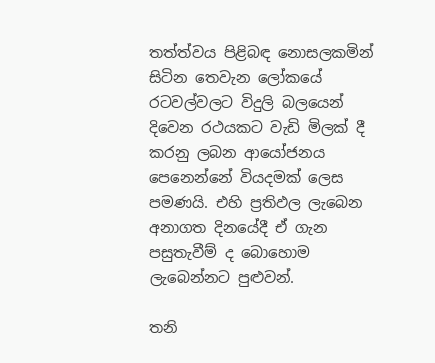තත්ත්වය පිළිබඳ නොසලකමින් සිටින තෙවැන ලෝකයේ රටවල්වලට විදුලි බලයෙන් දිවෙන රථයකට වැඩි මිලක් දී කරනු ලබන ආයෝජනය පෙනෙන්නේ වියදමක් ලෙස පමණයි. එහි ප්‍රතිඵල ලැබෙන අනාගත දිනයේදී ඒ ගැන පසුතැවීම් ද බොහොම ලැබෙන්නට පුළුවන්.

තනි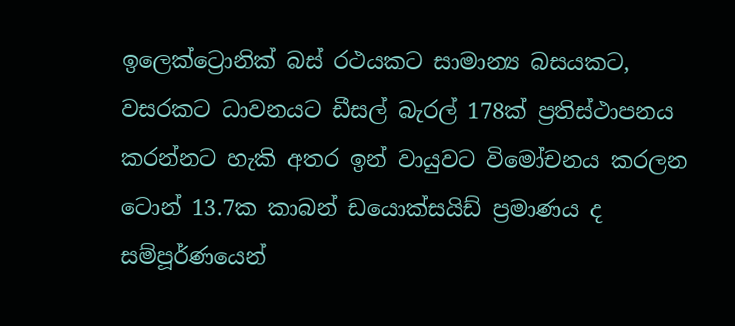ඉලෙක්ට්‍රොනික් බස් රථයකට සාමාන්‍ය බසයකට, වසරකට ධාවනයට ඩීසල් බැරල් 178ක් ප්‍රතිස්ථාපනය කරන්නට හැකි අතර ඉන් වායුවට විමෝචනය කරලන ටොන් 13.7ක කාබන් ඩයොක්සයිඩ් ප්‍රමාණය ද සම්පූර්ණයෙන්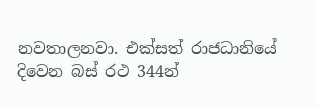නවතාලනවා. එක්සත් රාජධානියේ දිවෙන බස් රථ 344න්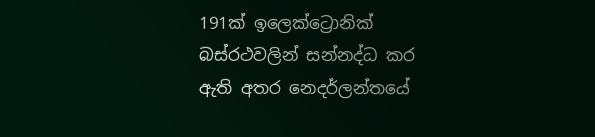191ක් ඉලෙක්ට්‍රොනික් බස්රථවලින් සන්නද්ධ කර ඇති අතර නෙදර්ලන්තයේ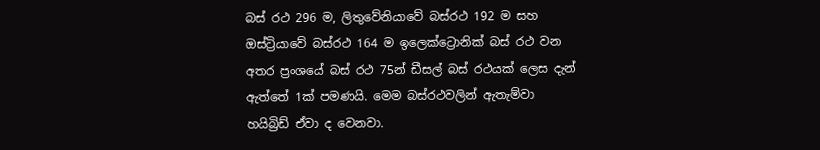බස් රථ 296 ම, ලිතුවේනියාවේ බස්රථ 192 ම සහ ඔස්ට්‍රියාවේ බස්රථ 164 ම ඉලෙක්ට්‍රොනික් බස් රථ වන අතර ප්‍රංශයේ බස් රථ 75න් ඩීසල් බස් රථයක් ලෙස දැන් ඇත්තේ 1ක් පමණයි. මෙම බස්රථවලින් ඇතැම්වා හයිබ්‍රිඩ් ඒවා ද වෙනවා.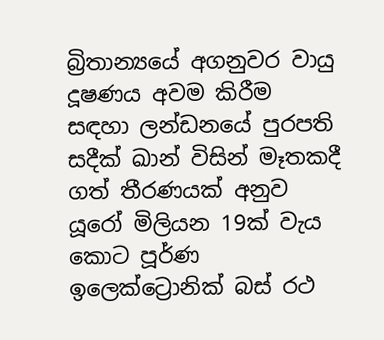බ්‍රිතාන්‍යයේ අගනුවර වායු දූෂණය අවම කිරීම සඳහා ලන්ඩනයේ පුරපති සදීක් ඛාන් විසින් මෑතකදී ගත් තීරණයක් අනුව යූරෝ මිලියන 19ක් වැය කොට පූර්ණ ඉලෙක්ට්‍රොනික් බස් රථ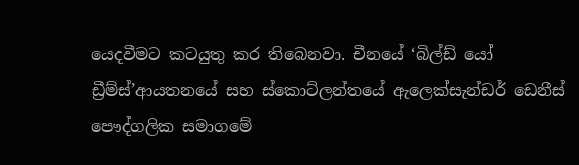යෙදවීමට කටයුතු කර තිබෙනවා. චීනයේ ‘බිල්ඩ් යෝ ඩ්‍රීම්ස්’ආයතනයේ සහ ස්කොට්ලන්තයේ ඇලෙක්සැන්ඩර් ඩෙනීස් පෞද්ගලික සමාගමේ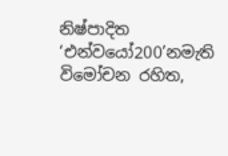නිෂ්පාදිත ‘එන්වයෝ200’නමැති විමෝචන රහිත,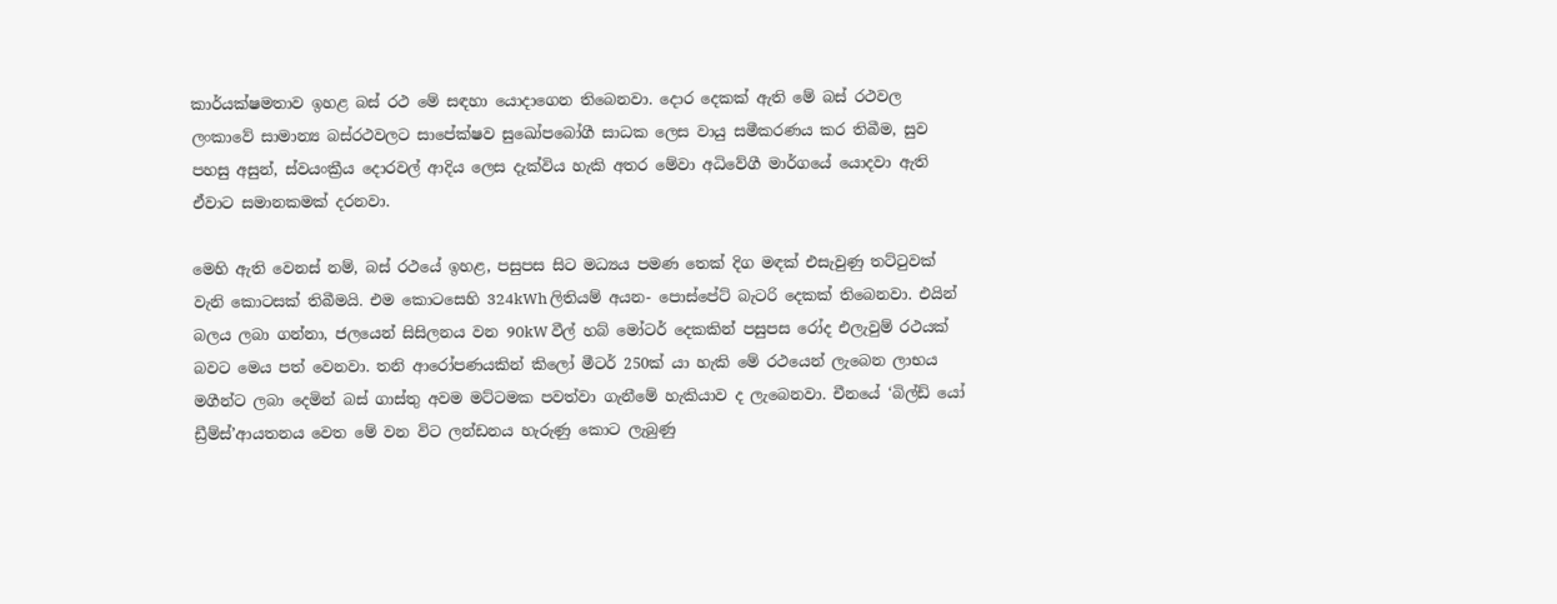කාර්යක්ෂමතාව ඉහළ බස් රථ මේ සඳහා යොදාගෙන තිබෙනවා. දොර දෙකක් ඇති මේ බස් රථවල ලංකාවේ සාමාන්‍ය බස්රථවලට සාපේක්ෂව සුඛෝපබෝගී සාධක ලෙස වායු සමීකරණය කර තිබීම, සුව පහසු අසුන්, ස්වයංක්‍රීය දොරවල් ආදිය ලෙස දැක්විය හැකි අතර මේවා අධිවේගී මාර්ගයේ යොදවා ඇති ඒවාට සමානකමක් දරනවා.

මෙහි ඇති වෙනස් නම්, බස් රථයේ ඉහළ, පසුපස සිට මධ්‍යය පමණ තෙක් දිග මඳක් එසැවුණු තට්ටුවක් වැනි කොටසක් තිබීමයි. එම කොටසෙහි 324kWh ලිතියම් අයන- පොස්පේට් බැටරි දෙකක් තිබෙනවා. එයින් බලය ලබා ගන්නා, ජලයෙන් සිසිලනය වන 90kW වීල් හබ් මෝටර් දෙකකින් පසුපස රෝද එලැවුම් රථයක් බවට මෙය පත් වෙනවා. තනි ආරෝපණයකින් කිලෝ මීටර් 250ක් යා හැකි මේ රථයෙන් ලැබෙන ලාභය මගීන්ට ලබා දෙමින් බස් ගාස්තු අවම මට්ටමක පවත්වා ගැනීමේ හැකියාව ද ලැබෙනවා. චීනයේ ‘බිල්ඩ් යෝ ඩ්‍රීම්ස්’ආයතනය වෙත මේ වන විට ලන්ඩනය හැරුණු කොට ලැබුණු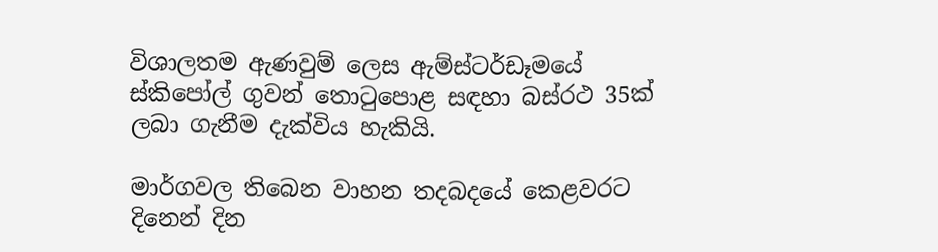විශාලතම ඇණවුම් ලෙස ඇම්ස්ටර්ඩෑමයේ ස්කිපෝල් ගුවන් තොටුපොළ සඳහා බස්රථ 35ක් ලබා ගැනීම දැක්විය හැකියි.

මාර්ගවල තිබෙන වාහන තදබදයේ කෙළවරට දිනෙන් දින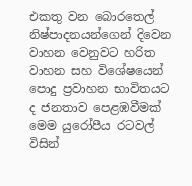එකතු වන බොරතෙල් නිෂ්පාදනයන්ගෙන් දිවෙන වාහන වෙනුවට හරිත වාහන සහ විශේෂයෙන් පොදු ප්‍රවාහන භාවිතයට ද ජනතාව පෙළඹවීමක් මෙම යුරෝපීය රටවල් විසින්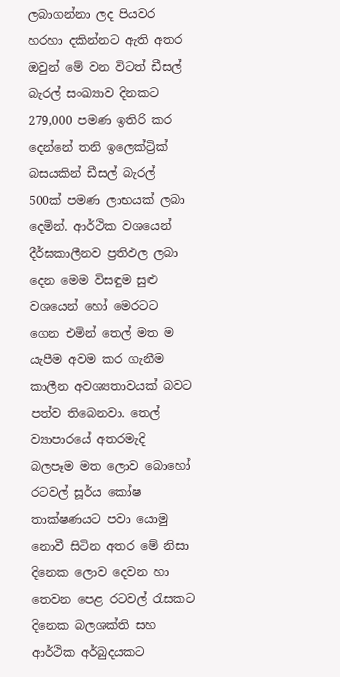ලබාගන්නා ලද පියවර හරහා දකින්නට ඇති අතර ඔවුන් මේ වන විටත් ඩීසල් බැරල් සංඛ්‍යාව දිනකට 279,000 පමණ ඉතිරි කර දෙන්නේ තනි ඉලෙක්ට්‍රික් බසයකින් ඩීසල් බැරල් 500ක් පමණ ලාභයක් ලබා දෙමින්. ආර්ථික වශයෙන් දීර්ඝකාලීනව ප්‍රතිඵල ලබා දෙන මෙම විසඳුම සුළු වශයෙන් හෝ මෙරටට ගෙන එමින් තෙල් මත ම යැපීම අවම කර ගැනීම කාලීන අවශ්‍යතාවයක් බවට පත්ව තිබෙනවා. තෙල් ව්‍යාපාරයේ අතරමැදි බලපෑම මත ලොව බොහෝ රටවල් සූර්ය කෝෂ තාක්ෂණයට පවා යොමු නොවී සිටින අතර මේ නිසා දිනෙක ලොව දෙවන හා තෙවන පෙළ රටවල් රැසකට දිනෙක බලශක්ති සහ ආර්ථික අර්බුදයකට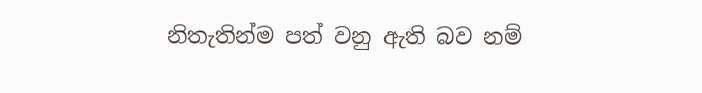නිතැතින්ම පත් වනු ඇති බව නම්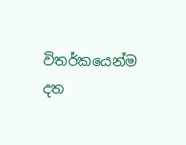විතර්කයෙන්ම දත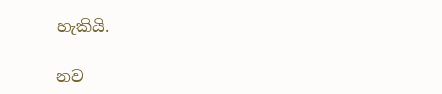හැකියි.

නව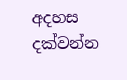අදහස දක්වන්න